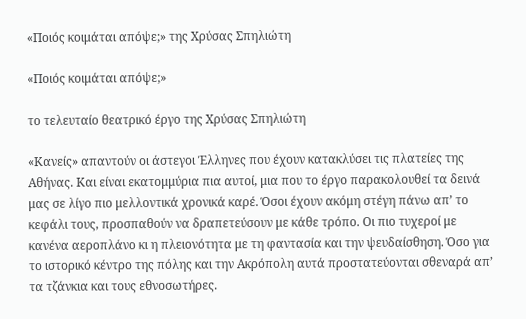«Ποιός κοιμάται απόψε;» της Χρύσας Σπηλιώτη

«Ποιός κοιμάται απόψε;»

το τελευταίο θεατρικό έργο της Χρύσας Σπηλιώτη

«Κανείς» απαντούν οι άστεγοι Έλληνες που έχουν κατακλύσει τις πλατείες της Αθήνας. Και είναι εκατομμύρια πια αυτοί, μια που το έργο παρακολουθεί τα δεινά μας σε λίγο πιο μελλοντικά χρονικά καρέ. Όσοι έχουν ακόμη στέγη πάνω απ’ το κεφάλι τους, προσπαθούν να δραπετεύσουν με κάθε τρόπο. Οι πιο τυχεροί με κανένα αεροπλάνο κι η πλειονότητα με τη φαντασία και την ψευδαίσθηση. Όσο για το ιστορικό κέντρο της πόλης και την Ακρόπολη αυτά προστατεύονται σθεναρά απ’ τα τζάνκια και τους εθνοσωτήρες.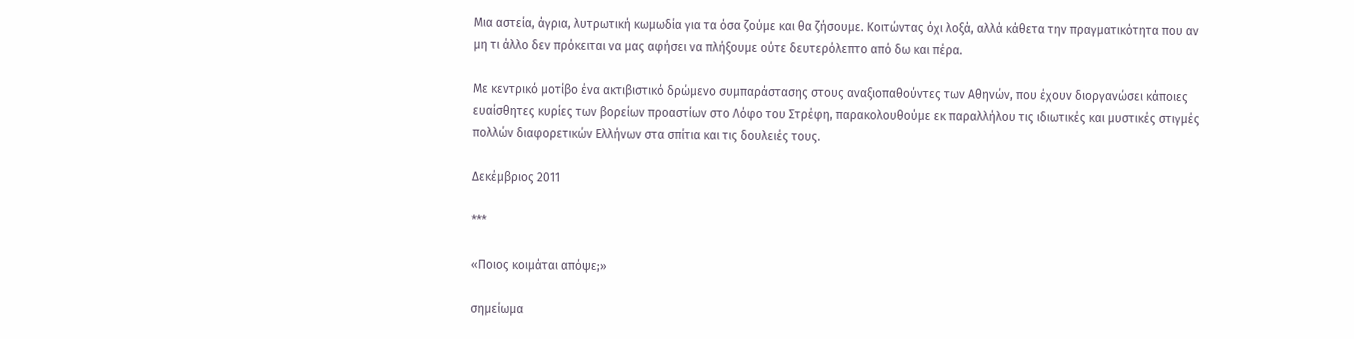Μια αστεία, άγρια, λυτρωτική κωμωδία για τα όσα ζούμε και θα ζήσουμε. Κοιτώντας όχι λοξά, αλλά κάθετα την πραγματικότητα που αν μη τι άλλο δεν πρόκειται να μας αφήσει να πλήξουμε ούτε δευτερόλεπτο από δω και πέρα.

Με κεντρικό μοτίβο ένα ακτιβιστικό δρώμενο συμπαράστασης στους αναξιοπαθούντες των Αθηνών, που έχουν διοργανώσει κάποιες ευαίσθητες κυρίες των βορείων προαστίων στο Λόφο του Στρέφη, παρακολουθούμε εκ παραλλήλου τις ιδιωτικές και μυστικές στιγμές πολλών διαφορετικών Eλλήνων στα σπίτια και τις δουλειές τους.

Δεκέμβριος 2011

***

«Ποιος κοιμάται απόψε;»

σημείωμα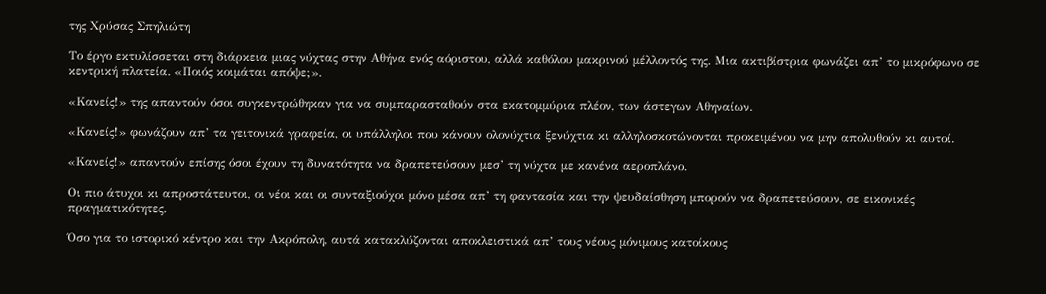της Χρύσας Σπηλιώτη

Το έργο εκτυλίσσεται στη διάρκεια μιας νύχτας στην Αθήνα ενός αόριστου, αλλά καθόλου μακρινού μέλλοντός της. Μια ακτιβίστρια φωνάζει απ’ το μικρόφωνο σε κεντρική πλατεία. «Ποιός κοιμάται απόψε;».

«Κανείς!» της απαντούν όσοι συγκεντρώθηκαν για να συμπαρασταθούν στα εκατομμύρια πλέον, των άστεγων Αθηναίων.

«Κανείς!» φωνάζουν απ’ τα γειτονικά γραφεία, οι υπάλληλοι που κάνουν ολονύχτια ξενύχτια κι αλληλοσκοτώνονται προκειμένου να μην απολυθούν κι αυτοί.

«Κανείς!» απαντούν επίσης όσοι έχουν τη δυνατότητα να δραπετεύσουν μεσ’ τη νύχτα με κανένα αεροπλάνο.

Οι πιο άτυχοι κι απροστάτευτοι, οι νέοι και οι συνταξιούχοι μόνο μέσα απ’ τη φαντασία και την ψευδαίσθηση μπορούν να δραπετεύσουν, σε εικονικές πραγματικότητες.

Όσο για το ιστορικό κέντρο και την Ακρόπολη, αυτά κατακλύζονται αποκλειστικά απ’ τους νέους μόνιμους κατοίκους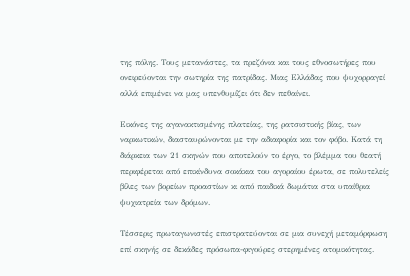της πόλης. Τους μετανάστες, τα πρεζόνια και τους εθνοσωτήρες που ονειρεύονται την σωτηρία της πατρίδας. Μιας Ελλάδας που ψυχορραγεί αλλά επιμένει να μας υπενθυμίζει ότι δεν πεθαίνει.

Εικόνες της αγανακτισμένης πλατείας, της ρατσιστικής βίας, των ναρκωτικών, διασταυρώνονται με την αδιαφορία και τον φόβο. Κατά τη διάρκεια των 21 σκηνών που αποτελούν το έργο, το βλέμμα του θεατή περιφέρεται από επικίνδυνα σοκάκια του αγοραίου έρωτα, σε πολυτελείς βίλες των βορείων προαστίων κι από παιδικά δωμάτια στα υπαίθρια ψυχιατρεία των δρόμων.

Τέσσερις πρωταγωνιστές επιστρατεύονται σε μια συνεχή μεταμόρφωση επί σκηνής σε δεκάδες πρόσωπα-φιγούρες στερημένες ατομικότητας.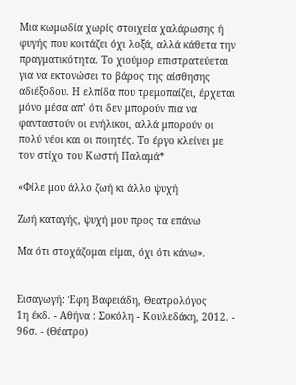Μια κωμωδία χωρίς στοιχεία χαλάρωσης ή φυγής που κοιτάζει όχι λοξά, αλλά κάθετα την πραγματικότητα. Το χιούμορ επιστρατεύεται για να εκτονώσει το βάρος της αίσθησης αδιέξοδου. Η ελπίδα που τρεμοπαίζει, έρχεται μόνο μέσα απ’ ότι δεν μπορούν πια να φανταστούν οι ενήλικοι, αλλά μπορούν οι πολύ νέοι και οι ποιητές. Το έργο κλείνει με τον στίχο του Κωστή Παλαμά*

«Φίλε μου άλλο ζωή κι άλλο ψυχή

Ζωή καταγής, ψυχή μου προς τα επάνω

Μα ότι στοχάζομαι είμαι, όχι ότι κάνω».


Εισαγωγή: Έφη Βαφειάδη, Θεατρολόγος
1η έκδ. - Αθήνα : Σοκόλη - Κουλεδάκη, 2012. - 96σ. - (Θέατρο)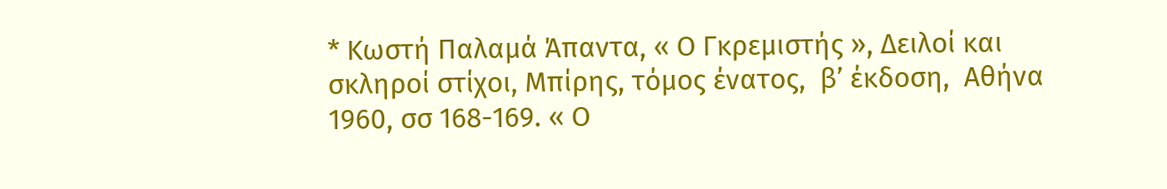* Κωστή Παλαμά Άπαντα, « Ο Γκρεμιστής », Δειλοί και σκληροί στίχοι, Μπίρης, τόμος ένατος,  β’ έκδοση,  Αθήνα 1960, σσ 168-169. « Ο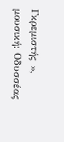Γκρεμιστής », μουσική: Οδυσσέας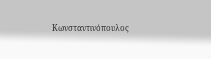Κωνσταντινόπουλος